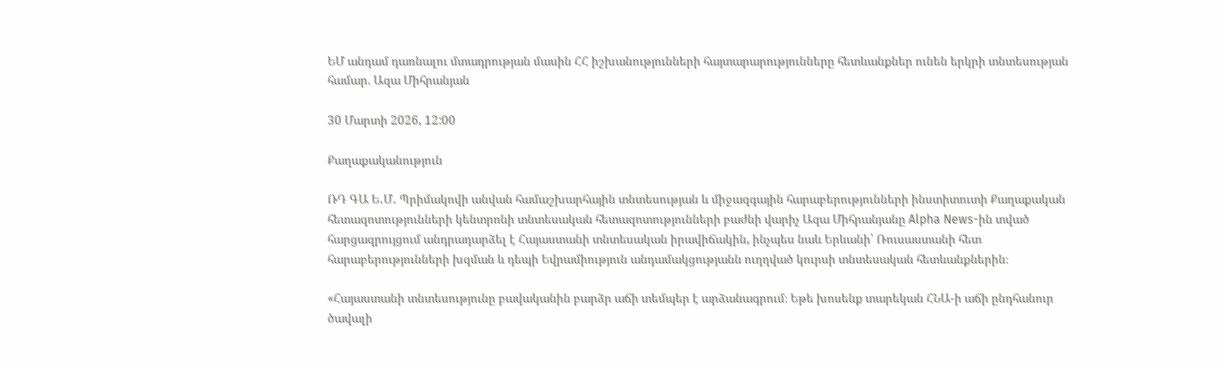ԵՄ անդամ դառնալու մտադրության մասին ՀՀ իշխանությունների հայտարարությունները հետևանքներ ունեն երկրի տնտեսության համար. Ազա Միհրանյան

30 Մարտի 2026, 12:00

Քաղաքականություն

ՌԴ ԳԱ Ե․Մ․ Պրիմակովի անվան համաշխարհային տնտեսության և միջազգային հարաբերությունների ինստիտուտի Քաղաքական հետազոտությունների կենտրոնի տնտեսական հետազոտությունների բաժնի վարիչ Ազա Միհրանյանը Alpha News-ին տված հարցազրույցում անդրադարձել է Հայաստանի տնտեսական իրավիճակին, ինչպես նաև Երևանի՝ Ռուսաստանի հետ հարաբերությունների խզման և դեպի Եվրամիություն անդամակցությանն ուղղված կուրսի տնտեսական հետևանքներին։

«Հայաստանի տնտեսությունը բավականին բարձր աճի տեմպեր է արձանագրում։ Եթե խոսենք տարեկան ՀՆԱ-ի աճի ընդհանուր ծավալի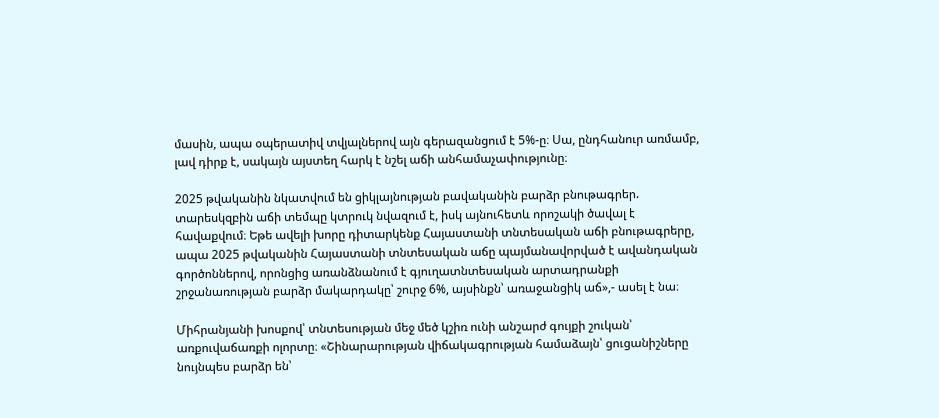մասին, ապա օպերատիվ տվյալներով այն գերազանցում է 5%-ը։ Սա, ընդհանուր առմամբ, լավ դիրք է, սակայն այստեղ հարկ է նշել աճի անհամաչափությունը։

2025 թվականին նկատվում են ցիկլայնության բավականին բարձր բնութագրեր. տարեսկզբին աճի տեմպը կտրուկ նվազում է, իսկ այնուհետև որոշակի ծավալ է հավաքվում։ Եթե ավելի խորը դիտարկենք Հայաստանի տնտեսական աճի բնութագրերը, ապա 2025 թվականին Հայաստանի տնտեսական աճը պայմանավորված է ավանդական գործոններով, որոնցից առանձնանում է գյուղատնտեսական արտադրանքի շրջանառության բարձր մակարդակը՝ շուրջ 6%, այսինքն՝ առաջանցիկ աճ»,- ասել է նա։

Միհրանյանի խոսքով՝ տնտեսության մեջ մեծ կշիռ ունի անշարժ գույքի շուկան՝ առքուվաճառքի ոլորտը։ «Շինարարության վիճակագրության համաձայն՝ ցուցանիշները նույնպես բարձր են՝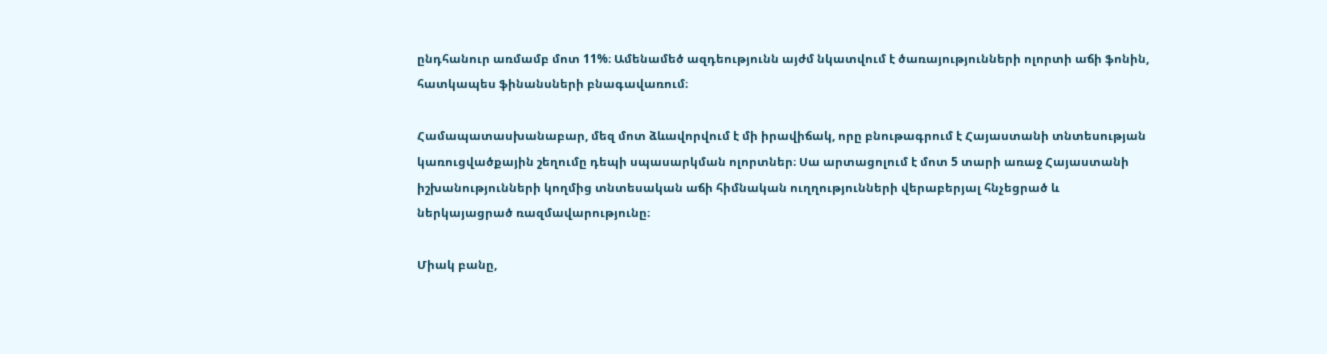ընդհանուր առմամբ մոտ 11%։ Ամենամեծ ազդեությունն այժմ նկատվում է ծառայությունների ոլորտի աճի ֆոնին, հատկապես ֆինանսների բնագավառում։

Համապատասխանաբար, մեզ մոտ ձևավորվում է մի իրավիճակ, որը բնութագրում է Հայաստանի տնտեսության կառուցվածքային շեղումը դեպի սպասարկման ոլորտներ։ Սա արտացոլում է մոտ 5 տարի առաջ Հայաստանի իշխանությունների կողմից տնտեսական աճի հիմնական ուղղությունների վերաբերյալ հնչեցրած և ներկայացրած ռազմավարությունը։

Միակ բանը,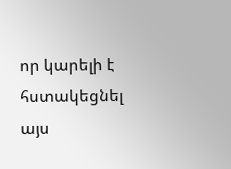որ կարելի է հստակեցնել այս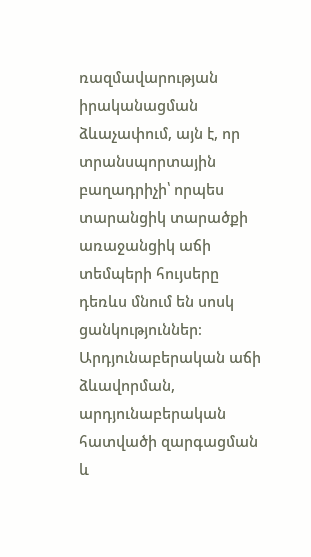ռազմավարության իրականացման ձևաչափում, այն է, որ տրանսպորտային բաղադրիչի՝ որպես տարանցիկ տարածքի առաջանցիկ աճի տեմպերի հույսերը դեռևս մնում են սոսկ ցանկություններ։ Արդյունաբերական աճի ձևավորման, արդյունաբերական հատվածի զարգացման և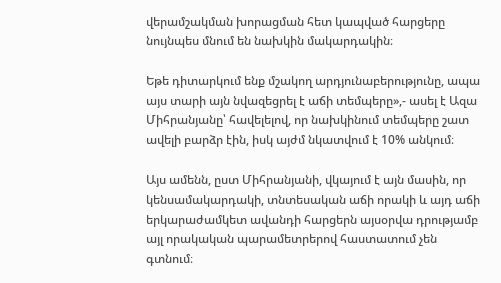վերամշակման խորացման հետ կապված հարցերը նույնպես մնում են նախկին մակարդակին։

Եթե դիտարկում ենք մշակող արդյունաբերությունը, ապա այս տարի այն նվազեցրել է աճի տեմպերը»,- ասել է Ազա Միհրանյանը՝ հավելելով, որ նախկինում տեմպերը շատ ավելի բարձր էին, իսկ այժմ նկատվում է 10% անկում։

Այս ամենն, ըստ Միհրանյանի, վկայում է այն մասին, որ կենսամակարդակի, տնտեսական աճի որակի և այդ աճի երկարաժամկետ ավանդի հարցերն այսօրվա դրությամբ այլ որակական պարամետրերով հաստատում չեն գտնում։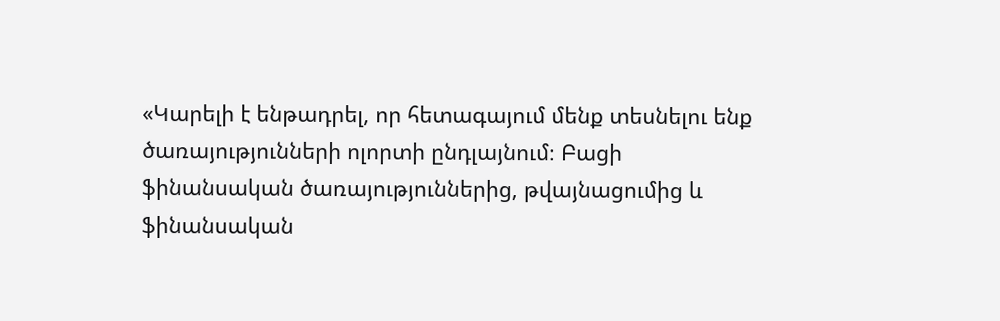«Կարելի է ենթադրել, որ հետագայում մենք տեսնելու ենք ծառայությունների ոլորտի ընդլայնում։ Բացի ֆինանսական ծառայություններից, թվայնացումից և ֆինանսական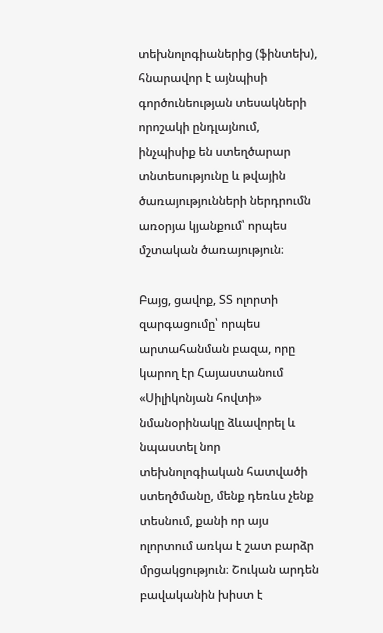տեխնոլոգիաներից (ֆինտեխ), հնարավոր է այնպիսի գործունեության տեսակների որոշակի ընդլայնում, ինչպիսիք են ստեղծարար տնտեսությունը և թվային ծառայությունների ներդրումն առօրյա կյանքում՝ որպես մշտական ծառայություն։

Բայց, ցավոք, ՏՏ ոլորտի զարգացումը՝ որպես արտահանման բազա, որը կարող էր Հայաստանում «Սիլիկոնյան հովտի» նմանօրինակը ձևավորել և նպաստել նոր տեխնոլոգիական հատվածի ստեղծմանը, մենք դեռևս չենք տեսնում, քանի որ այս ոլորտում առկա է շատ բարձր մրցակցություն։ Շուկան արդեն բավականին խիստ է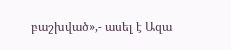բաշխված»,- ասել է Ազա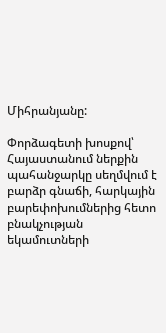Միհրանյանը:

Փորձագետի խոսքով՝ Հայաստանում ներքին պահանջարկը սեղմվում է բարձր գնաճի, հարկային բարեփոխումներից հետո բնակչության եկամուտների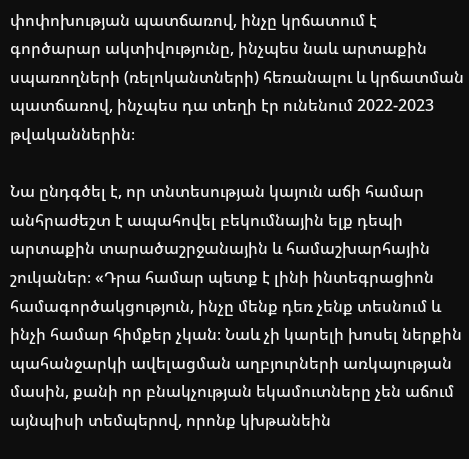փոփոխության պատճառով, ինչը կրճատում է գործարար ակտիվությունը, ինչպես նաև արտաքին սպառողների (ռելոկանտների) հեռանալու և կրճատման պատճառով, ինչպես դա տեղի էր ունենում 2022-2023 թվականներին։

Նա ընդգծել է, որ տնտեսության կայուն աճի համար անհրաժեշտ է ապահովել բեկումնային ելք դեպի արտաքին տարածաշրջանային և համաշխարհային շուկաներ։ «Դրա համար պետք է լինի ինտեգրացիոն համագործակցություն, ինչը մենք դեռ չենք տեսնում և ինչի համար հիմքեր չկան։ Նաև չի կարելի խոսել ներքին պահանջարկի ավելացման աղբյուրների առկայության մասին, քանի որ բնակչության եկամուտները չեն աճում այնպիսի տեմպերով, որոնք կխթանեին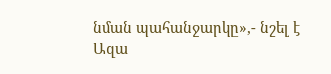նման պահանջարկը»,- նշել է Ազա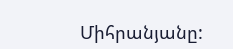Միհրանյանը: